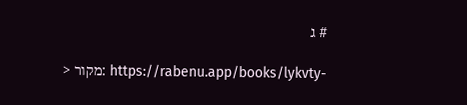# ג

> מקור: https://rabenu.app/books/lykvty-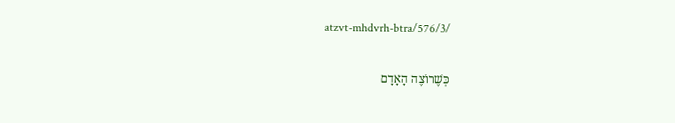atzvt-mhdvrh-btra/576/3/

כְּשֶׁרוֹצֶה הָאָדָם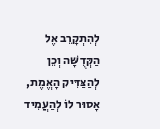לְהִתְקָרֵב אֶל הַקְּדֻשָּׁה וְכֵן לְהַצַּדִּיק הָאֱמֶת, אָסוּר לוֹ לְהַעֲמִיד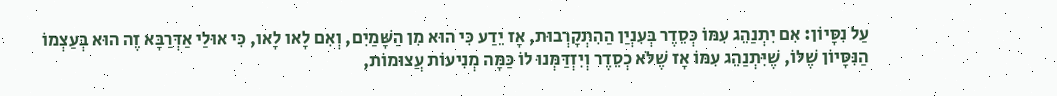עַל נִסָּיוֹן: אִם יִתְנַהֵג עִמּוֹ כְּסֵדֶר בְּעִנְיַן הַהִתְקָרְבוּת, אָז יֵדַע כִּי הוּא מִן הַשָּׁמַיִם, וְאִם לָאו לָאו, כִּי אוּלַי אַדְּרַבָּא זֶה הוּא בְּעַצְמוֹ הַנִּסָּיוֹן שֶׁלּוֹ, שֶׁיִּתְנַהֵג עִמּוֹ אָז שֶׁלֹּא כְסֵדֶר וְיִזְדַּמְּנוּ לוֹ כַּמָּה מְנִיעוֹת עֲצוּמוֹת,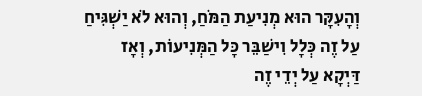וְהָעִקָּר הוּא מְנִיעַת הַמֹּחַ, וְהוּא לֹא יַשְׁגִּיחַ עַל זֶה כְּלָל וִישַׁבֵּר כָּל הַמְּנִיעוֹת, וְאָז דַּיְקָא עַל יְדֵי זֶה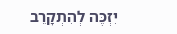יִזְכֶּה לְהִתְקָרֵב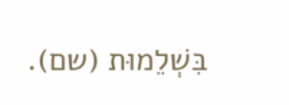בִּשְׁלֵמוּת (שם).